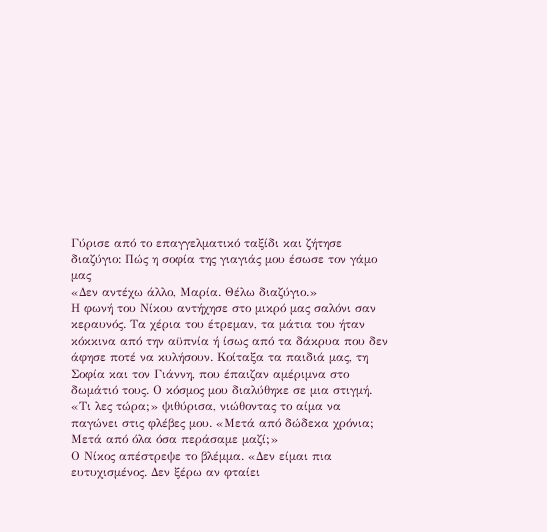Γύρισε από το επαγγελματικό ταξίδι και ζήτησε διαζύγιο: Πώς η σοφία της γιαγιάς μου έσωσε τον γάμο μας
«Δεν αντέχω άλλο, Μαρία. Θέλω διαζύγιο.»
Η φωνή του Νίκου αντήχησε στο μικρό μας σαλόνι σαν κεραυνός. Τα χέρια του έτρεμαν, τα μάτια του ήταν κόκκινα από την αϋπνία ή ίσως από τα δάκρυα που δεν άφησε ποτέ να κυλήσουν. Κοίταξα τα παιδιά μας, τη Σοφία και τον Γιάννη, που έπαιζαν αμέριμνα στο δωμάτιό τους. Ο κόσμος μου διαλύθηκε σε μια στιγμή.
«Τι λες τώρα;» ψιθύρισα, νιώθοντας το αίμα να παγώνει στις φλέβες μου. «Μετά από δώδεκα χρόνια; Μετά από όλα όσα περάσαμε μαζί;»
Ο Νίκος απέστρεψε το βλέμμα. «Δεν είμαι πια ευτυχισμένος. Δεν ξέρω αν φταίει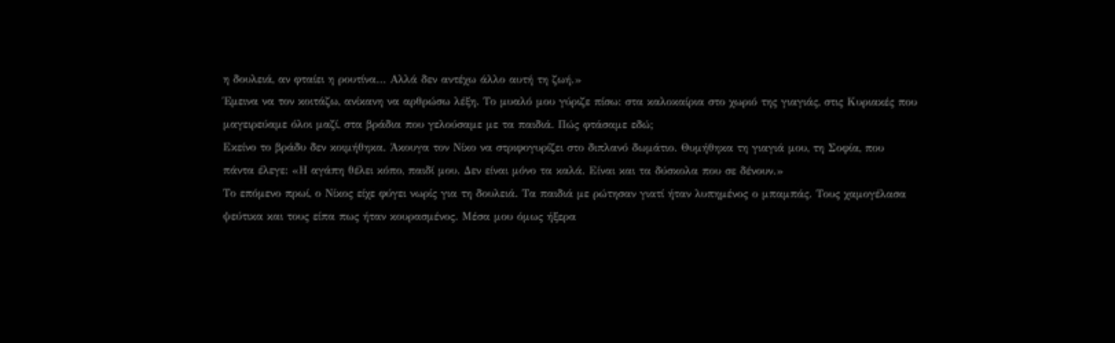η δουλειά, αν φταίει η ρουτίνα… Αλλά δεν αντέχω άλλο αυτή τη ζωή.»
Έμεινα να τον κοιτάζω, ανίκανη να αρθρώσω λέξη. Το μυαλό μου γύριζε πίσω: στα καλοκαίρια στο χωριό της γιαγιάς, στις Κυριακές που μαγειρεύαμε όλοι μαζί, στα βράδια που γελούσαμε με τα παιδιά. Πώς φτάσαμε εδώ;
Εκείνο το βράδυ δεν κοιμήθηκα. Άκουγα τον Νίκο να στριφογυρίζει στο διπλανό δωμάτιο. Θυμήθηκα τη γιαγιά μου, τη Σοφία, που πάντα έλεγε: «Η αγάπη θέλει κόπο, παιδί μου. Δεν είναι μόνο τα καλά. Είναι και τα δύσκολα που σε δένουν.»
Το επόμενο πρωί, ο Νίκος είχε φύγει νωρίς για τη δουλειά. Τα παιδιά με ρώτησαν γιατί ήταν λυπημένος ο μπαμπάς. Τους χαμογέλασα ψεύτικα και τους είπα πως ήταν κουρασμένος. Μέσα μου όμως ήξερα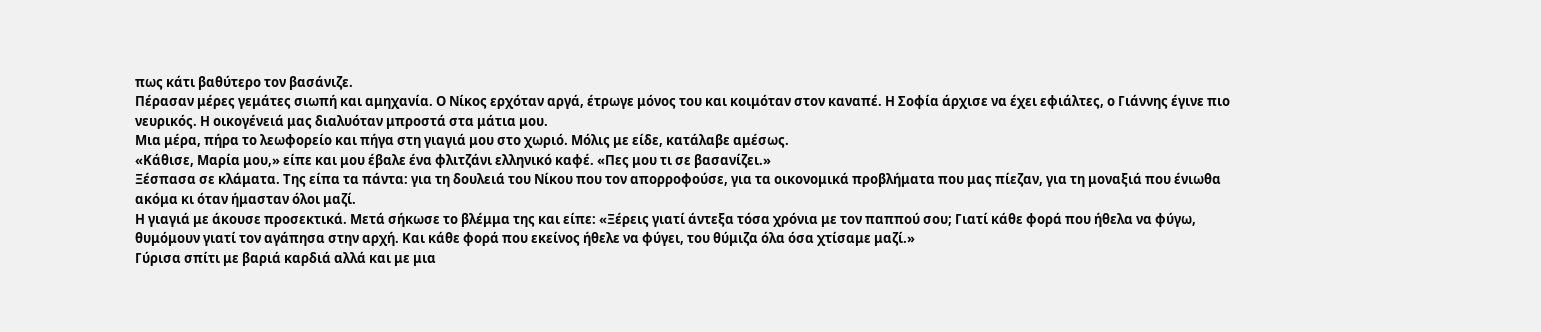πως κάτι βαθύτερο τον βασάνιζε.
Πέρασαν μέρες γεμάτες σιωπή και αμηχανία. Ο Νίκος ερχόταν αργά, έτρωγε μόνος του και κοιμόταν στον καναπέ. Η Σοφία άρχισε να έχει εφιάλτες, ο Γιάννης έγινε πιο νευρικός. Η οικογένειά μας διαλυόταν μπροστά στα μάτια μου.
Μια μέρα, πήρα το λεωφορείο και πήγα στη γιαγιά μου στο χωριό. Μόλις με είδε, κατάλαβε αμέσως.
«Κάθισε, Μαρία μου,» είπε και μου έβαλε ένα φλιτζάνι ελληνικό καφέ. «Πες μου τι σε βασανίζει.»
Ξέσπασα σε κλάματα. Της είπα τα πάντα: για τη δουλειά του Νίκου που τον απορροφούσε, για τα οικονομικά προβλήματα που μας πίεζαν, για τη μοναξιά που ένιωθα ακόμα κι όταν ήμασταν όλοι μαζί.
Η γιαγιά με άκουσε προσεκτικά. Μετά σήκωσε το βλέμμα της και είπε: «Ξέρεις γιατί άντεξα τόσα χρόνια με τον παππού σου; Γιατί κάθε φορά που ήθελα να φύγω, θυμόμουν γιατί τον αγάπησα στην αρχή. Και κάθε φορά που εκείνος ήθελε να φύγει, του θύμιζα όλα όσα χτίσαμε μαζί.»
Γύρισα σπίτι με βαριά καρδιά αλλά και με μια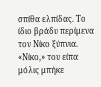σπίθα ελπίδας. Το ίδιο βράδυ περίμενα τον Νίκο ξύπνια.
«Νίκο,» του είπα μόλις μπήκε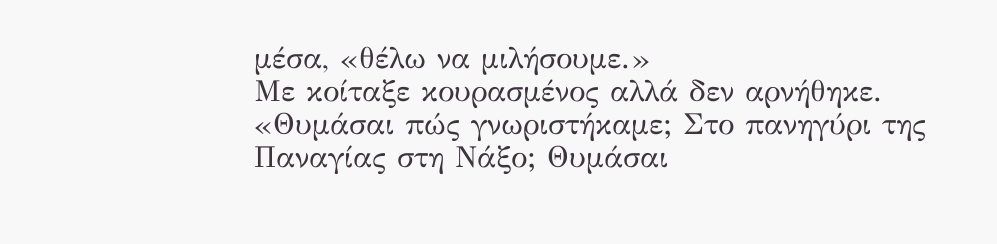μέσα, «θέλω να μιλήσουμε.»
Με κοίταξε κουρασμένος αλλά δεν αρνήθηκε.
«Θυμάσαι πώς γνωριστήκαμε; Στο πανηγύρι της Παναγίας στη Νάξο; Θυμάσαι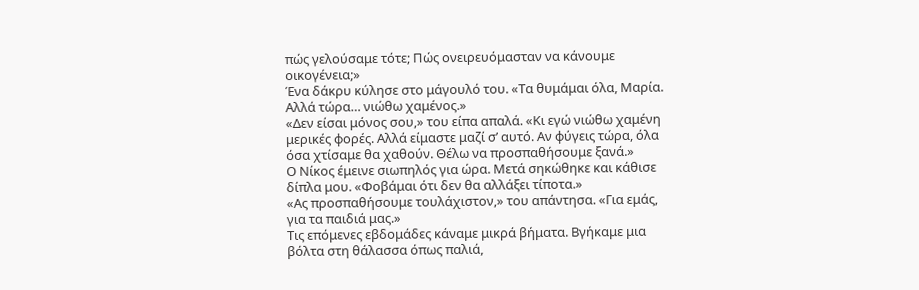πώς γελούσαμε τότε; Πώς ονειρευόμασταν να κάνουμε οικογένεια;»
Ένα δάκρυ κύλησε στο μάγουλό του. «Τα θυμάμαι όλα, Μαρία. Αλλά τώρα… νιώθω χαμένος.»
«Δεν είσαι μόνος σου,» του είπα απαλά. «Κι εγώ νιώθω χαμένη μερικές φορές. Αλλά είμαστε μαζί σ’ αυτό. Αν φύγεις τώρα, όλα όσα χτίσαμε θα χαθούν. Θέλω να προσπαθήσουμε ξανά.»
Ο Νίκος έμεινε σιωπηλός για ώρα. Μετά σηκώθηκε και κάθισε δίπλα μου. «Φοβάμαι ότι δεν θα αλλάξει τίποτα.»
«Ας προσπαθήσουμε τουλάχιστον,» του απάντησα. «Για εμάς, για τα παιδιά μας.»
Τις επόμενες εβδομάδες κάναμε μικρά βήματα. Βγήκαμε μια βόλτα στη θάλασσα όπως παλιά,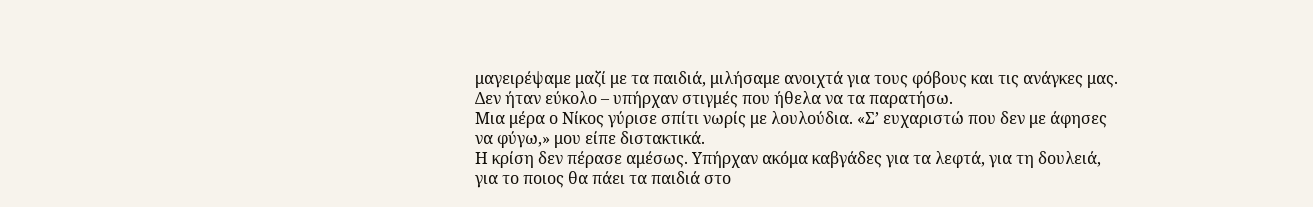μαγειρέψαμε μαζί με τα παιδιά, μιλήσαμε ανοιχτά για τους φόβους και τις ανάγκες μας. Δεν ήταν εύκολο – υπήρχαν στιγμές που ήθελα να τα παρατήσω.
Μια μέρα ο Νίκος γύρισε σπίτι νωρίς με λουλούδια. «Σ’ ευχαριστώ που δεν με άφησες να φύγω,» μου είπε διστακτικά.
Η κρίση δεν πέρασε αμέσως. Υπήρχαν ακόμα καβγάδες για τα λεφτά, για τη δουλειά, για το ποιος θα πάει τα παιδιά στο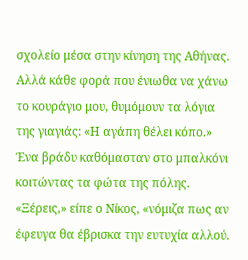σχολείο μέσα στην κίνηση της Αθήνας. Αλλά κάθε φορά που ένιωθα να χάνω το κουράγιο μου, θυμόμουν τα λόγια της γιαγιάς: «Η αγάπη θέλει κόπο.»
Ένα βράδυ καθόμασταν στο μπαλκόνι κοιτώντας τα φώτα της πόλης.
«Ξέρεις,» είπε ο Νίκος, «νόμιζα πως αν έφευγα θα έβρισκα την ευτυχία αλλού.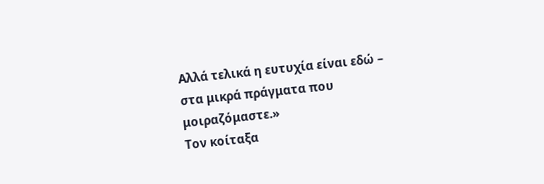Αλλά τελικά η ευτυχία είναι εδώ – στα μικρά πράγματα που μοιραζόμαστε.»
Τον κοίταξα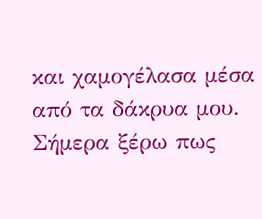και χαμογέλασα μέσα από τα δάκρυα μου.
Σήμερα ξέρω πως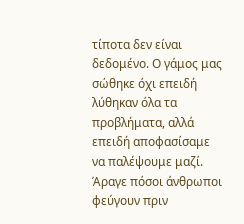τίποτα δεν είναι δεδομένο. Ο γάμος μας σώθηκε όχι επειδή λύθηκαν όλα τα προβλήματα, αλλά επειδή αποφασίσαμε να παλέψουμε μαζί.
Άραγε πόσοι άνθρωποι φεύγουν πριν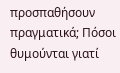προσπαθήσουν πραγματικά; Πόσοι θυμούνται γιατί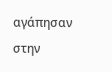αγάπησαν στην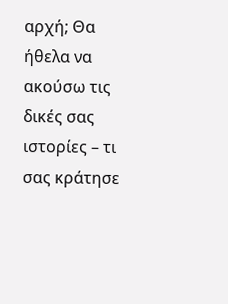αρχή; Θα ήθελα να ακούσω τις δικές σας ιστορίες – τι σας κράτησε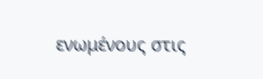ενωμένους στις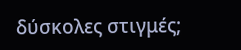δύσκολες στιγμές;